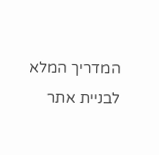המדריך המלא לבניית אתר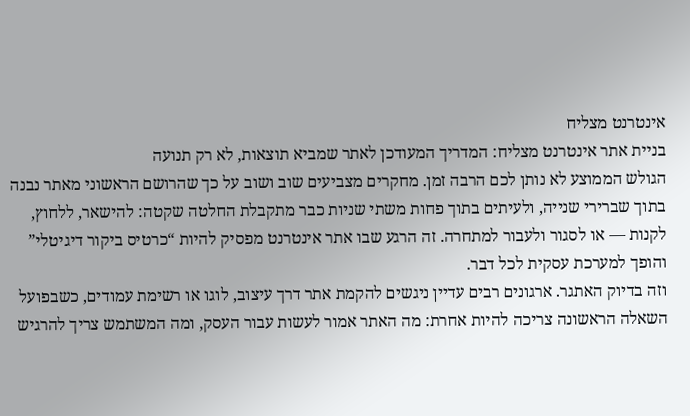אינטרנט מצליח
בניית אתר אינטרנט מצליח: המדריך המעודכן לאתר שמביא תוצאות, לא רק תנועה
הגולש הממוצע לא נותן לכם הרבה זמן. מחקרים מצביעים שוב ושוב על כך שהרושם הראשוני מאתר נבנה בתוך שברירי שנייה, ולעיתים בתוך פחות משתי שניות כבר מתקבלת החלטה שקטה: להישאר, ללחוץ, לקנות — או לסגור ולעבור למתחרה. זה הרגע שבו אתר אינטרנט מפסיק להיות “כרטיס ביקור דיגיטלי” והופך למערכת עסקית לכל דבר.
וזה בדיוק האתגר. ארגונים רבים עדיין ניגשים להקמת אתר דרך עיצוב, לוגו או רשימת עמודים, כשבפועל השאלה הראשונה צריכה להיות אחרת: מה האתר אמור לעשות עבור העסק, ומה המשתמש צריך להרגיש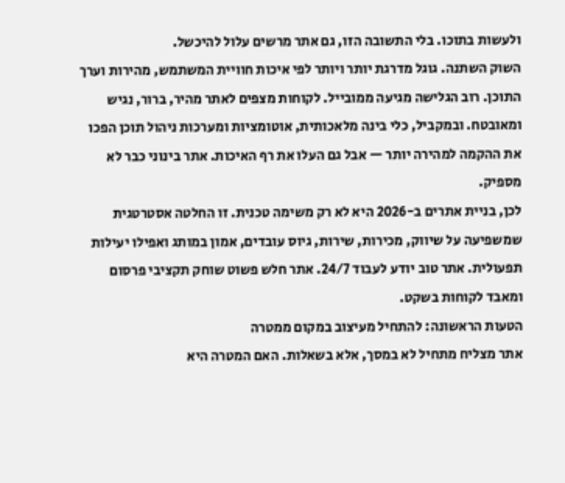ולעשות בתוכו. בלי התשובה הזו, גם אתר מרשים עלול להיכשל.
השוק השתנה. גוגל מדרגת יותר ויותר לפי איכות חוויית המשתמש, מהירות וערך התוכן. רוב הגלישה מגיעה ממובייל. לקוחות מצפים לאתר מהיר, ברור, נגיש ומאובטח. ובמקביל, כלי בינה מלאכותית, אוטומציות ומערכות ניהול תוכן הפכו את ההקמה למהירה יותר — אבל גם העלו את רף האיכות. אתר בינוני כבר לא מספיק.
לכן, בניית אתרים ב-2026 היא לא רק משימה טכנית. זו החלטה אסטרטגית שמשפיעה על שיווק, מכירות, שירות, גיוס עובדים, אמון במותג ואפילו יעילות תפעולית. אתר טוב יודע לעבוד 24/7. אתר חלש פשוט שוחק תקציבי פרסום ומאבד לקוחות בשקט.
הטעות הראשונה: להתחיל מעיצוב במקום ממטרה
אתר מצליח מתחיל לא במסך, אלא בשאלות. האם המטרה היא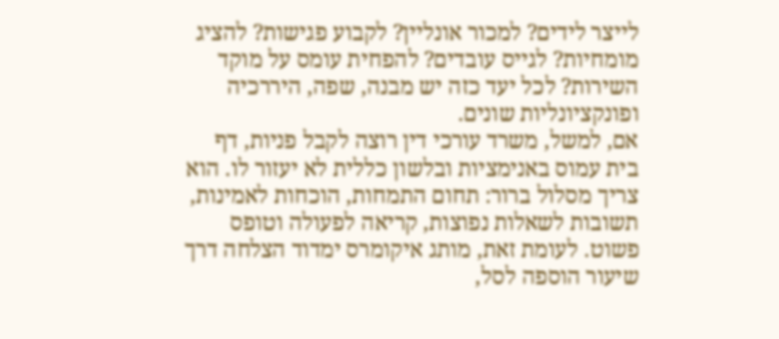לייצר לידים? למכור אונליין? לקבוע פגישות? להציג מומחיות? לגייס עובדים? להפחית עומס על מוקד השירות? לכל יעד כזה יש מבנה, שפה, היררכיה ופונקציונליות שונים.
אם, למשל, משרד עורכי דין רוצה לקבל פניות, דף בית עמוס באנימציות ובלשון כללית לא יעזור לו. הוא צריך מסלול ברור: תחום התמחות, הוכחות לאמינות, תשובות לשאלות נפוצות, קריאה לפעולה וטופס פשוט. לעומת זאת, מותג איקומרס ימדוד הצלחה דרך שיעור הוספה לסל,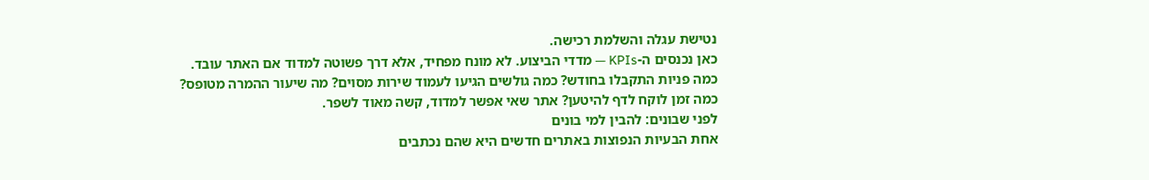נטישת עגלה והשלמת רכישה.
כאן נכנסים ה-KPIs — מדדי הביצוע. לא מונח מפחיד, אלא דרך פשוטה למדוד אם האתר עובד. כמה פניות התקבלו בחודש? כמה גולשים הגיעו לעמוד שירות מסוים? מה שיעור ההמרה מטופס? כמה זמן לוקח לדף להיטען? אתר שאי אפשר למדוד, קשה מאוד לשפר.
לפני שבונים: להבין למי בונים
אחת הבעיות הנפוצות באתרים חדשים היא שהם נכתבים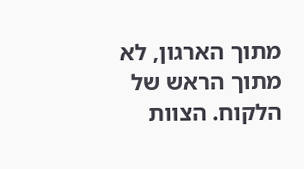מתוך הארגון, לא מתוך הראש של הלקוח. הצוות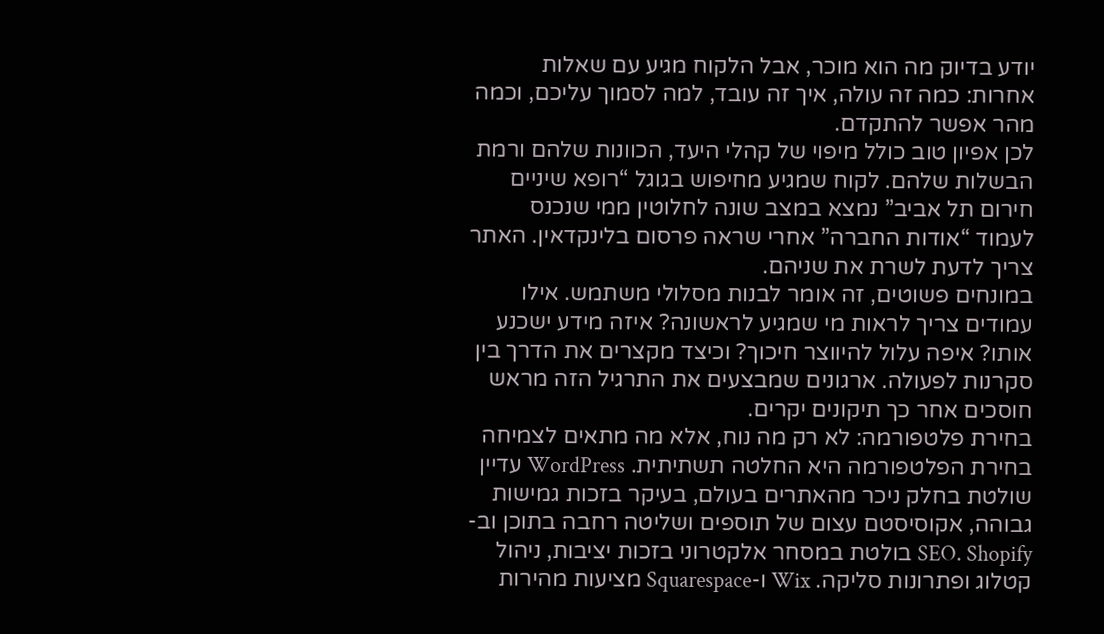יודע בדיוק מה הוא מוכר, אבל הלקוח מגיע עם שאלות אחרות: כמה זה עולה, איך זה עובד, למה לסמוך עליכם, וכמה מהר אפשר להתקדם.
לכן אפיון טוב כולל מיפוי של קהלי היעד, הכוונות שלהם ורמת הבשלות שלהם. לקוח שמגיע מחיפוש בגוגל “רופא שיניים חירום תל אביב” נמצא במצב שונה לחלוטין ממי שנכנס לעמוד “אודות החברה” אחרי שראה פרסום בלינקדאין. האתר צריך לדעת לשרת את שניהם.
במונחים פשוטים, זה אומר לבנות מסלולי משתמש. אילו עמודים צריך לראות מי שמגיע לראשונה? איזה מידע ישכנע אותו? איפה עלול להיווצר חיכוך? וכיצד מקצרים את הדרך בין סקרנות לפעולה. ארגונים שמבצעים את התרגיל הזה מראש חוסכים אחר כך תיקונים יקרים.
בחירת פלטפורמה: לא רק מה נוח, אלא מה מתאים לצמיחה
בחירת הפלטפורמה היא החלטה תשתיתית. WordPress עדיין שולטת בחלק ניכר מהאתרים בעולם, בעיקר בזכות גמישות גבוהה, אקוסיסטם עצום של תוספים ושליטה רחבה בתוכן וב-SEO. Shopify בולטת במסחר אלקטרוני בזכות יציבות, ניהול קטלוג ופתרונות סליקה. Wix ו-Squarespace מציעות מהירות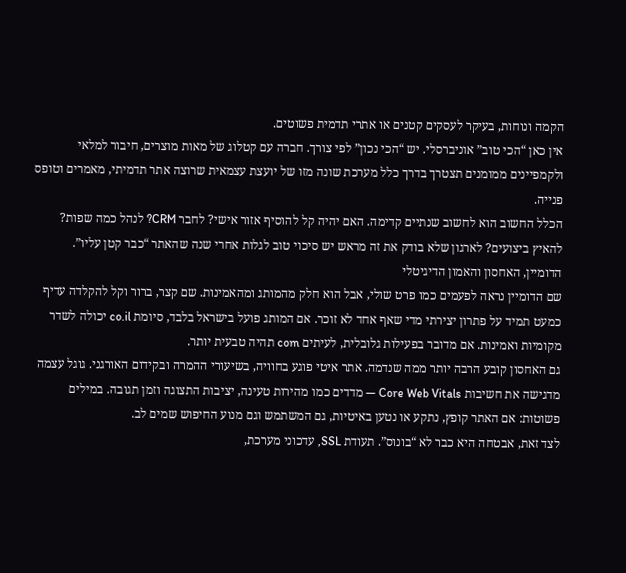הקמה ונוחות, בעיקר לעסקים קטנים או אתרי תדמית פשוטים.
אין כאן “הכי טוב” אוניברסלי. יש “הכי נכון” לפי צורך. חברה עם קטלוג של מאות מוצרים, חיבור למלאי ולקמפיינים ממומנים תצטרך בדרך כלל מערכת שונה מזו של יועצת עצמאית שרוצה אתר תדמיתי, מאמרים וטופס פנייה.
הכלל החשוב הוא לחשוב שנתיים קדימה. האם יהיה קל להוסיף אזור אישי? לחבר CRM? לנהל כמה שפות? להאיץ ביצועים? לארגון שלא בודק את זה מראש יש סיכוי טוב לגלות אחרי שנה שהאתר “כבר קטן עליו”.
הדומיין, האחסון והאמון הדיגיטלי
שם הדומיין נראה לפעמים כמו פרט שולי, אבל הוא חלק מהמותג ומהאמינות. שם קצר, ברור וקל להקלדה עדיף כמעט תמיד על פתרון יצירתי מדי שאף אחד לא זוכר. אם המותג פועל בישראל בלבד, סיומת co.il יכולה לשדר מקומיות ואמינות. אם מדובר בפעילות גלובלית, לעיתים com תהיה טבעית יותר.
גם האחסון קובע הרבה יותר ממה שנדמה. אתר איטי פוגע בחוויה, בשיעורי ההמרה ובקידום האורגני. גוגל עצמה מדגישה את חשיבות Core Web Vitals — מדדים כמו מהירות טעינה, יציבות התצוגה וזמן תגובה. במילים פשוטות: אם האתר קופץ, נתקע או נטען באיטיות, גם המשתמש וגם מנוע החיפוש שמים לב.
לצד זאת, אבטחה היא כבר לא “בונוס”. תעודת SSL, עדכוני מערכת,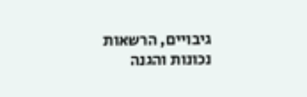גיבויים, הרשאות נכונות והגנה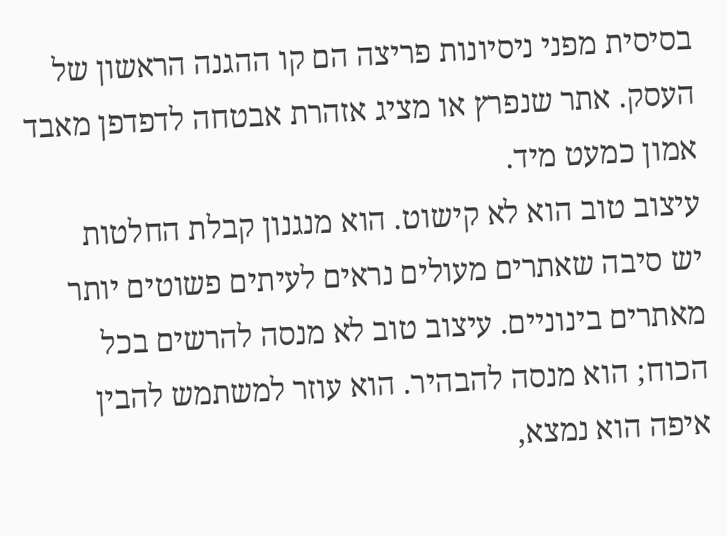בסיסית מפני ניסיונות פריצה הם קו ההגנה הראשון של העסק. אתר שנפרץ או מציג אזהרת אבטחה לדפדפן מאבד אמון כמעט מיד.
עיצוב טוב הוא לא קישוט. הוא מנגנון קבלת החלטות
יש סיבה שאתרים מעולים נראים לעיתים פשוטים יותר מאתרים בינוניים. עיצוב טוב לא מנסה להרשים בכל הכוח; הוא מנסה להבהיר. הוא עוזר למשתמש להבין איפה הוא נמצא,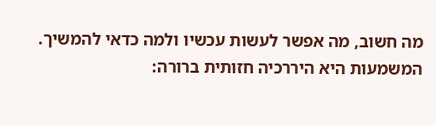מה חשוב, מה אפשר לעשות עכשיו ולמה כדאי להמשיך.
המשמעות היא היררכיה חזותית ברורה: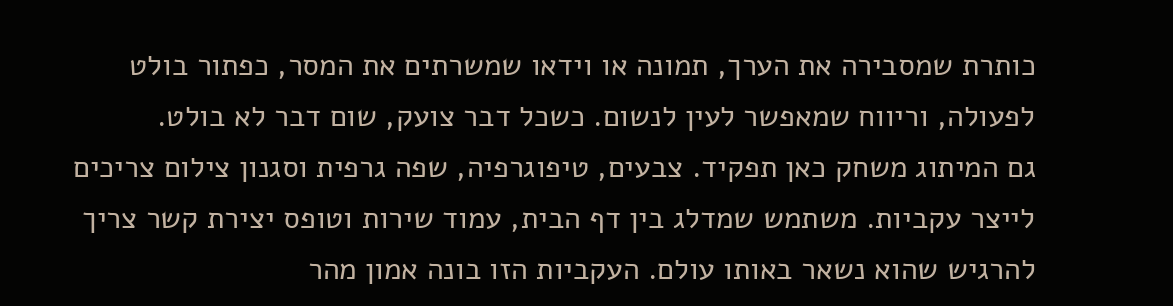כותרת שמסבירה את הערך, תמונה או וידאו שמשרתים את המסר, כפתור בולט לפעולה, וריווח שמאפשר לעין לנשום. כשכל דבר צועק, שום דבר לא בולט.
גם המיתוג משחק כאן תפקיד. צבעים, טיפוגרפיה, שפה גרפית וסגנון צילום צריכים לייצר עקביות. משתמש שמדלג בין דף הבית, עמוד שירות וטופס יצירת קשר צריך להרגיש שהוא נשאר באותו עולם. העקביות הזו בונה אמון מהר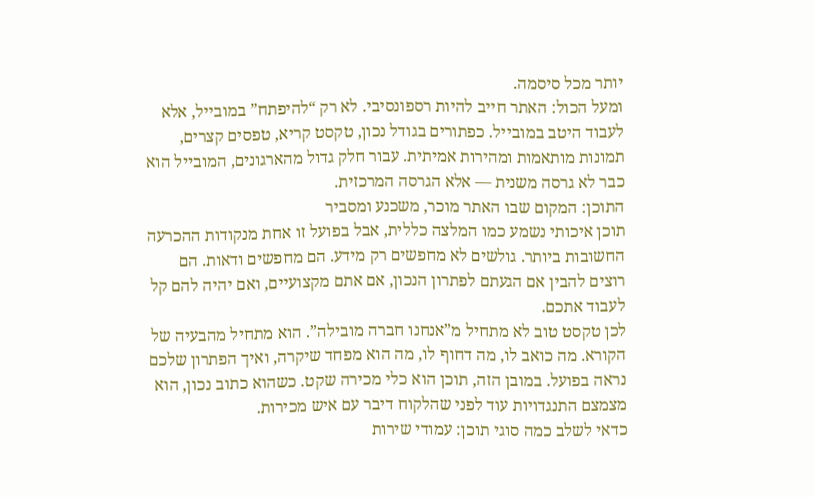יותר מכל סיסמה.
ומעל הכול: האתר חייב להיות רספונסיבי. לא רק “להיפתח” במובייל, אלא לעבוד היטב במובייל. כפתורים בגודל נכון, טקסט קריא, טפסים קצרים, תמונות מותאמות ומהירות אמיתית. עבור חלק גדול מהארגונים, המובייל הוא כבר לא גרסה משנית — אלא הגרסה המרכזית.
התוכן: המקום שבו האתר מוכר, משכנע ומסביר
תוכן איכותי נשמע כמו המלצה כללית, אבל בפועל זו אחת מנקודות ההכרעה החשובות ביותר. גולשים לא מחפשים רק מידע. הם מחפשים ודאות. הם רוצים להבין אם הגעתם לפתרון הנכון, אם אתם מקצועיים, ואם יהיה להם קל לעבוד אתכם.
לכן טקסט טוב לא מתחיל מ”אנחנו חברה מובילה”. הוא מתחיל מהבעיה של הקורא. מה כואב לו, מה דחוף לו, מה הוא מפחד שיקרה, ואיך הפתרון שלכם נראה בפועל. במובן הזה, תוכן הוא כלי מכירה שקט. כשהוא כתוב נכון, הוא מצמצם התנגדויות עוד לפני שהלקוח דיבר עם איש מכירות.
כדאי לשלב כמה סוגי תוכן: עמודי שירות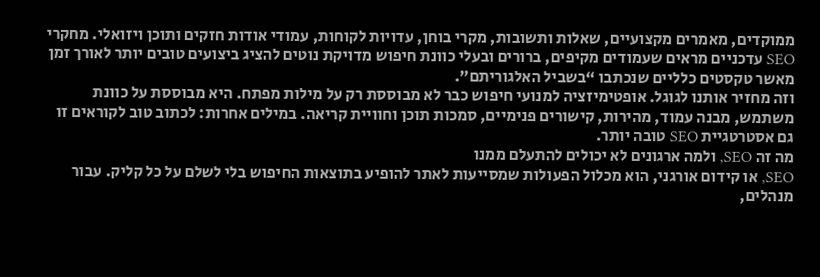ממוקדים, מאמרים מקצועיים, שאלות ותשובות, מקרי בוחן, עדויות לקוחות, עמודי אודות חזקים ותוכן ויזואלי. מחקרי SEO עדכניים מראים שעמודים מקיפים, ברורים ובעלי כוונת חיפוש מדויקת נוטים להציג ביצועים טובים יותר לאורך זמן מאשר טקסטים כלליים שנכתבו “בשביל האלגוריתם”.
וזה מחזיר אותנו לגוגל. אופטימיזציה למנועי חיפוש כבר לא מבוססת רק על מילות מפתח. היא מבוססת על כוונת משתמש, מבנה עמוד, מהירות, קישורים פנימיים, סמכות תוכן וחוויית קריאה. במילים אחרות: לכתוב טוב לקוראים זו גם אסטרטגיית SEO טובה יותר.
מה זה SEO, ולמה ארגונים לא יכולים להתעלם ממנו
SEO, או קידום אורגני, הוא מכלול הפעולות שמסייעות לאתר להופיע בתוצאות החיפוש בלי לשלם על כל קליק. עבור מנהלים,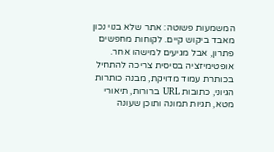המשמעות פשוטה: אתר שלא בנוי נכון מאבד ביקוש קיים. לקוחות מחפשים פתרון, אבל מגיעים למישהו אחר.
אופטימיזציה בסיסית צריכה להתחיל בכותרת עמוד מדויקת, מבנה כותרות הגיוני, כתובות URL ברורות, תיאורי מטא, תגיות תמונה ותוכן שעונה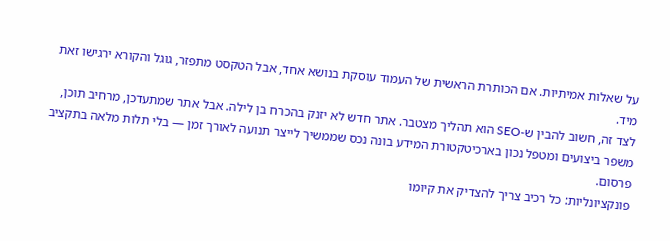על שאלות אמיתיות. אם הכותרת הראשית של העמוד עוסקת בנושא אחד, אבל הטקסט מתפזר, גוגל והקורא ירגישו זאת מיד.
לצד זה, חשוב להבין ש-SEO הוא תהליך מצטבר. אתר חדש לא יזנק בהכרח בן לילה. אבל אתר שמתעדכן, מרחיב תוכן, משפר ביצועים ומטפל נכון בארכיטקטורת המידע בונה נכס שממשיך לייצר תנועה לאורך זמן — בלי תלות מלאה בתקציב פרסום.
פונקציונליות: כל רכיב צריך להצדיק את קיומו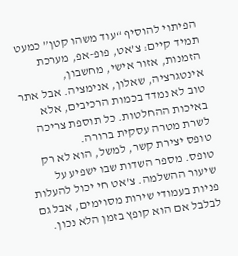הפיתוי להוסיף “עוד משהו קטן” כמעט תמיד קיים: צ’אט, פופ-אפ, מערכת הזמנות, אזור אישי, מחשבון, אינטגרציה, שאלון, אנימציה. אבל אתר טוב לא נמדד בכמות הרכיבים, אלא באיכות ההחלטות. כל תוספת צריכה לשרת מטרה עסקית ברורה.
טופס יצירת קשר, למשל, הוא לא רק טופס. מספר השדות שבו ישפיע על שיעור ההשלמה. צ’אט חי יכול להעלות פניות בעמודי שירות מסוימים, אבל גם לבלבל אם הוא קופץ בזמן הלא נכון.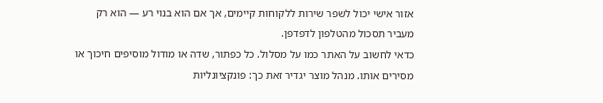אזור אישי יכול לשפר שירות ללקוחות קיימים, אך אם הוא בנוי רע — הוא רק מעביר תסכול מהטלפון לדפדפן.
כדאי לחשוב על האתר כמו על מסלול. כל כפתור, שדה או מודול מוסיפים חיכוך או מסירים אותו. מנהל מוצר יגדיר זאת כך: פונקציונליות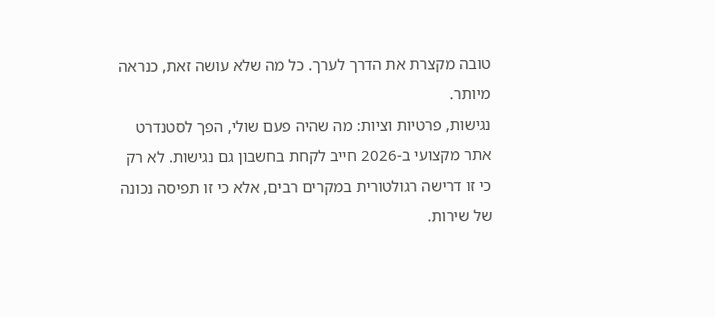טובה מקצרת את הדרך לערך. כל מה שלא עושה זאת, כנראה מיותר.
נגישות, פרטיות וציות: מה שהיה פעם שולי, הפך לסטנדרט
אתר מקצועי ב-2026 חייב לקחת בחשבון גם נגישות. לא רק כי זו דרישה רגולטורית במקרים רבים, אלא כי זו תפיסה נכונה של שירות.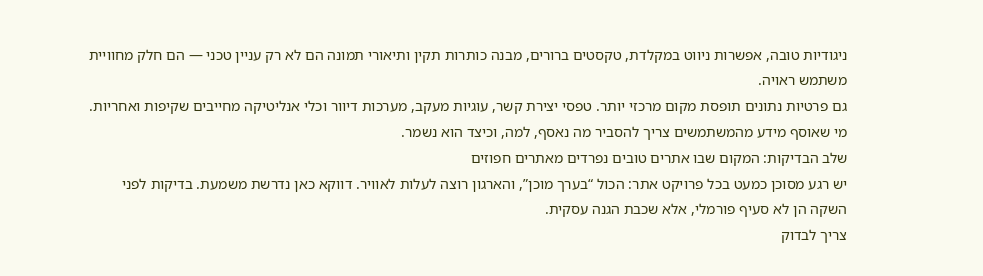ניגודיות טובה, אפשרות ניווט במקלדת, טקסטים ברורים, מבנה כותרות תקין ותיאורי תמונה הם לא רק עניין טכני — הם חלק מחוויית משתמש ראויה.
גם פרטיות נתונים תופסת מקום מרכזי יותר. טפסי יצירת קשר, עוגיות מעקב, מערכות דיוור וכלי אנליטיקה מחייבים שקיפות ואחריות. מי שאוסף מידע מהמשתמשים צריך להסביר מה נאסף, למה, וכיצד הוא נשמר.
שלב הבדיקות: המקום שבו אתרים טובים נפרדים מאתרים חפוזים
יש רגע מסוכן כמעט בכל פרויקט אתר: הכול “בערך מוכן”, והארגון רוצה לעלות לאוויר. דווקא כאן נדרשת משמעת. בדיקות לפני השקה הן לא סעיף פורמלי, אלא שכבת הגנה עסקית.
צריך לבדוק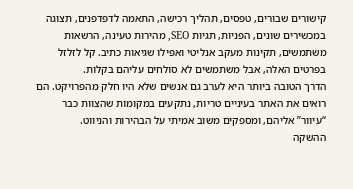קישורים שבורים, טפסים, תהליך רכישה, התאמה לדפדפנים, תצוגה במכשירים שונים, הפניות, תגיות SEO, מהירות טעינה, הרשאות משתמשים, תקינות מעקב אנליטי ואפילו שגיאות כתיב. קל לזלזל בפרטים האלה, אבל משתמשים לא סולחים עליהם בקלות.
הדרך הטובה ביותר היא לערב גם אנשים שלא היו חלק מהפרויקט. הם רואים את האתר בעיניים טריות, נתקעים במקומות שהצוות כבר “עיוור” אליהם, ומספקים משוב אמיתי על הבהירות והניווט.
ההשקה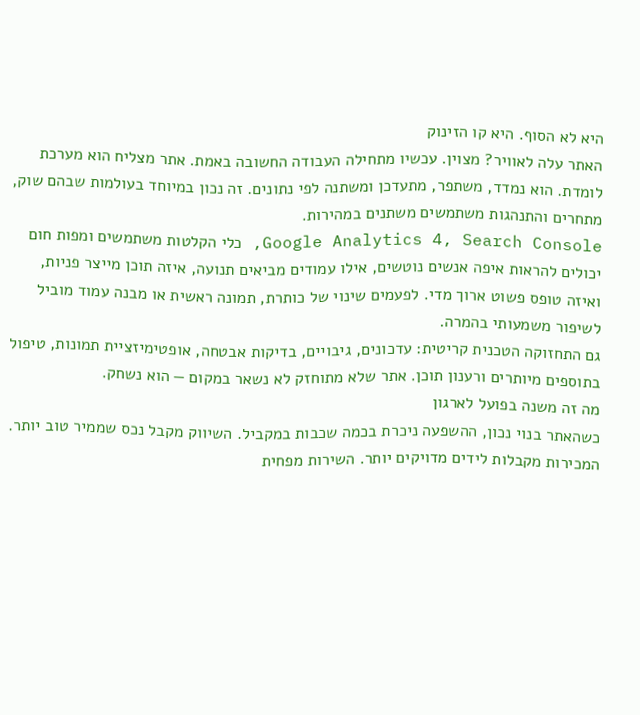היא לא הסוף. היא קו הזינוק
האתר עלה לאוויר? מצוין. עכשיו מתחילה העבודה החשובה באמת. אתר מצליח הוא מערכת לומדת. הוא נמדד, משתפר, מתעדכן ומשתנה לפי נתונים. זה נכון במיוחד בעולמות שבהם שוק, מתחרים והתנהגות משתמשים משתנים במהירות.
Google Analytics 4, Search Console, כלי הקלטות משתמשים ומפות חום יכולים להראות איפה אנשים נוטשים, אילו עמודים מביאים תנועה, איזה תוכן מייצר פניות, ואיזה טופס פשוט ארוך מדי. לפעמים שינוי של כותרת, תמונה ראשית או מבנה עמוד מוביל לשיפור משמעותי בהמרה.
גם התחזוקה הטכנית קריטית: עדכונים, גיבויים, בדיקות אבטחה, אופטימיזציית תמונות, טיפול בתוספים מיותרים ורענון תוכן. אתר שלא מתוחזק לא נשאר במקום — הוא נשחק.
מה זה משנה בפועל לארגון
כשהאתר בנוי נכון, ההשפעה ניכרת בכמה שכבות במקביל. השיווק מקבל נכס שממיר טוב יותר. המכירות מקבלות לידים מדויקים יותר. השירות מפחית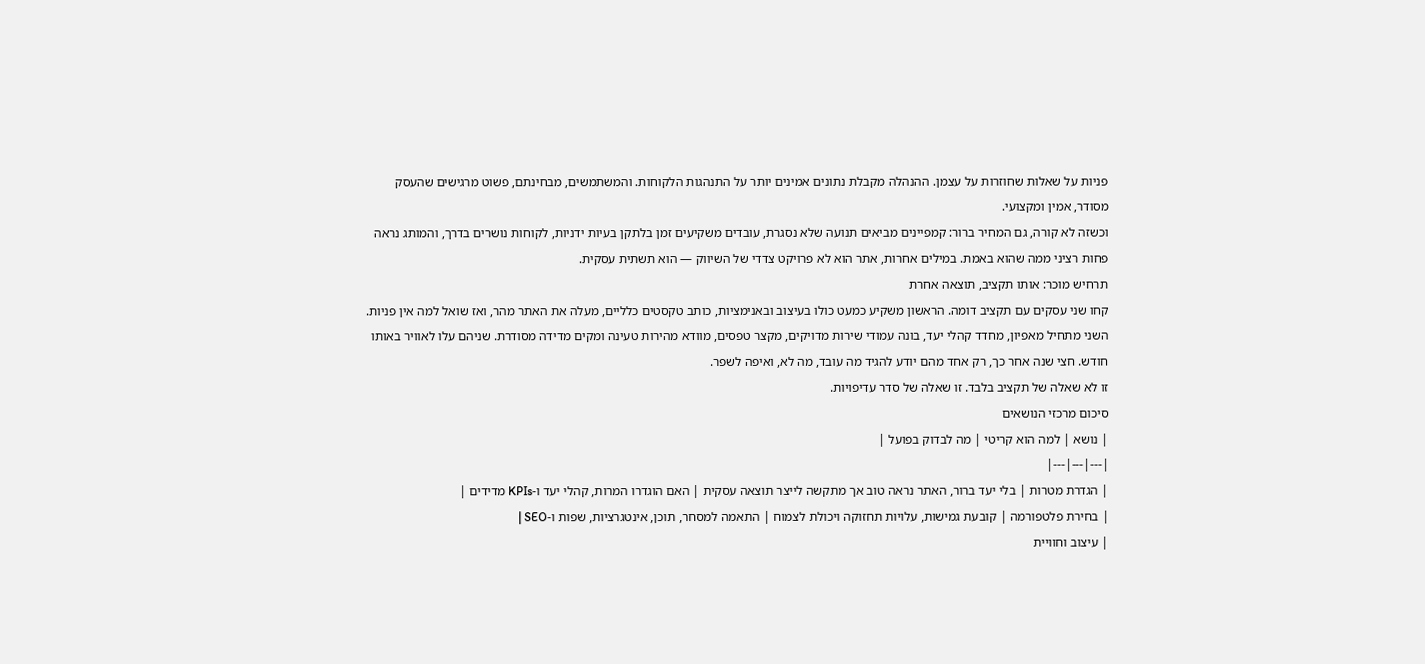פניות על שאלות שחוזרות על עצמן. ההנהלה מקבלת נתונים אמינים יותר על התנהגות הלקוחות. והמשתמשים, מבחינתם, פשוט מרגישים שהעסק מסודר, אמין ומקצועי.
וכשזה לא קורה, גם המחיר ברור: קמפיינים מביאים תנועה שלא נסגרת, עובדים משקיעים זמן בלתקן בעיות ידניות, לקוחות נושרים בדרך, והמותג נראה פחות רציני ממה שהוא באמת. במילים אחרות, אתר הוא לא פרויקט צדדי של השיווק — הוא תשתית עסקית.
תרחיש מוכר: אותו תקציב, תוצאה אחרת
קחו שני עסקים עם תקציב דומה. הראשון משקיע כמעט כולו בעיצוב ובאנימציות, כותב טקסטים כלליים, מעלה את האתר מהר, ואז שואל למה אין פניות. השני מתחיל מאפיון, מחדד קהלי יעד, בונה עמודי שירות מדויקים, מקצר טפסים, מוודא מהירות טעינה ומקים מדידה מסודרת. שניהם עלו לאוויר באותו חודש. חצי שנה אחר כך, רק אחד מהם יודע להגיד מה עובד, מה לא, ואיפה לשפר.
זו לא שאלה של תקציב בלבד. זו שאלה של סדר עדיפויות.
סיכום מרכזי הנושאים
| נושא | למה הוא קריטי | מה לבדוק בפועל |
|---|---|---|
| הגדרת מטרות | בלי יעד ברור, האתר נראה טוב אך מתקשה לייצר תוצאה עסקית | האם הוגדרו המרות, קהלי יעד ו-KPIs מדידים |
| בחירת פלטפורמה | קובעת גמישות, עלויות תחזוקה ויכולת לצמוח | התאמה למסחר, תוכן, אינטגרציות, שפות ו-SEO |
| עיצוב וחוויית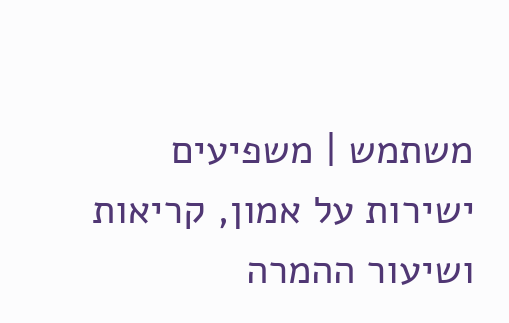משתמש | משפיעים ישירות על אמון, קריאות ושיעור ההמרה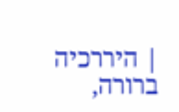| היררכיה ברורה,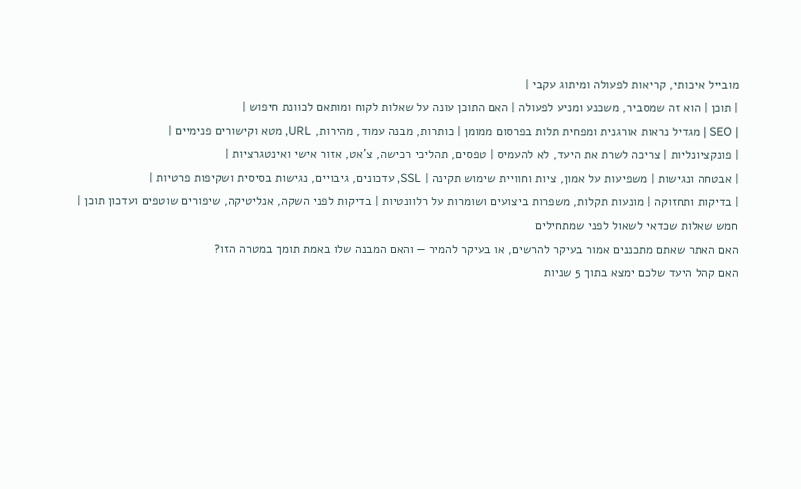מובייל איכותי, קריאות לפעולה ומיתוג עקבי |
| תוכן | הוא זה שמסביר, משכנע ומניע לפעולה | האם התוכן עונה על שאלות לקוח ומותאם לכוונת חיפוש |
| SEO | מגדיל נראות אורגנית ומפחית תלות בפרסום ממומן | כותרות, מבנה עמוד, מהירות, URL, מטא וקישורים פנימיים |
| פונקציונליות | צריכה לשרת את היעד, לא להעמיס | טפסים, תהליכי רכישה, צ’אט, אזור אישי ואינטגרציות |
| אבטחה ונגישות | משפיעות על אמון, ציות וחוויית שימוש תקינה | SSL, עדכונים, גיבויים, נגישות בסיסית ושקיפות פרטיות |
| בדיקות ותחזוקה | מונעות תקלות, משפרות ביצועים ושומרות על רלוונטיות | בדיקות לפני השקה, אנליטיקה, שיפורים שוטפים ועדכון תוכן |
חמש שאלות שכדאי לשאול לפני שמתחילים
האם האתר שאתם מתכננים אמור בעיקר להרשים, או בעיקר להמיר — והאם המבנה שלו באמת תומך במטרה הזו?
האם קהל היעד שלכם ימצא בתוך 5 שניות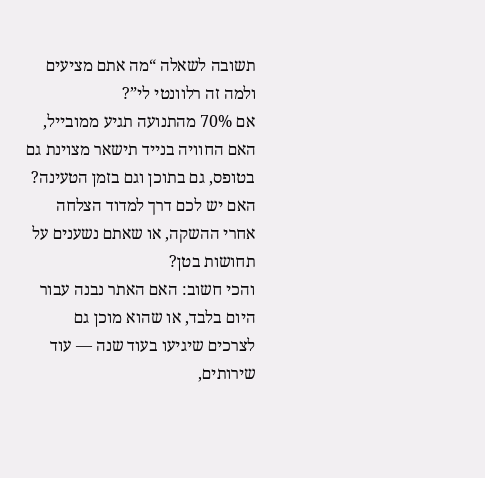תשובה לשאלה “מה אתם מציעים ולמה זה רלוונטי לי”?
אם 70% מהתנועה תגיע ממובייל, האם החוויה בנייד תישאר מצוינת גם בטופס, גם בתוכן וגם בזמן הטעינה?
האם יש לכם דרך למדוד הצלחה אחרי ההשקה, או שאתם נשענים על תחושות בטן?
והכי חשוב: האם האתר נבנה עבור היום בלבד, או שהוא מוכן גם לצרכים שיגיעו בעוד שנה — עוד שירותים,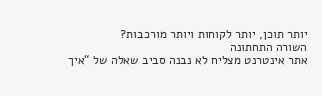יותר תוכן, יותר לקוחות ויותר מורכבות?
השורה התחתונה
אתר אינטרנט מצליח לא נבנה סביב שאלה של “איך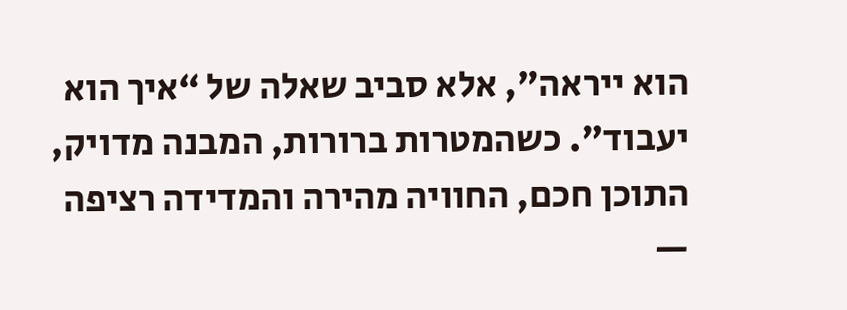הוא ייראה”, אלא סביב שאלה של “איך הוא יעבוד”. כשהמטרות ברורות, המבנה מדויק, התוכן חכם, החוויה מהירה והמדידה רציפה —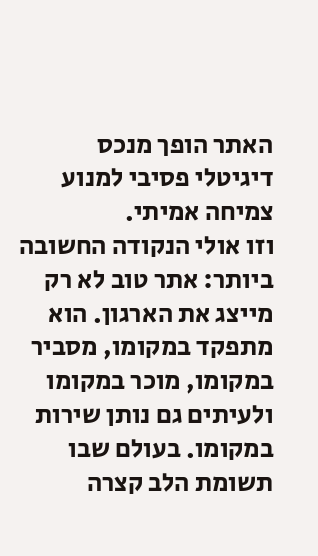האתר הופך מנכס דיגיטלי פסיבי למנוע צמיחה אמיתי.
וזו אולי הנקודה החשובה ביותר: אתר טוב לא רק מייצג את הארגון. הוא מתפקד במקומו, מסביר במקומו, מוכר במקומו ולעיתים גם נותן שירות במקומו. בעולם שבו תשומת הלב קצרה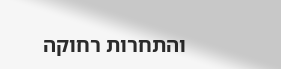והתחרות רחוקה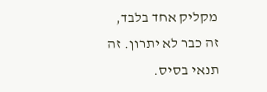מקליק אחד בלבד, זה כבר לא יתרון. זה תנאי בסיס.